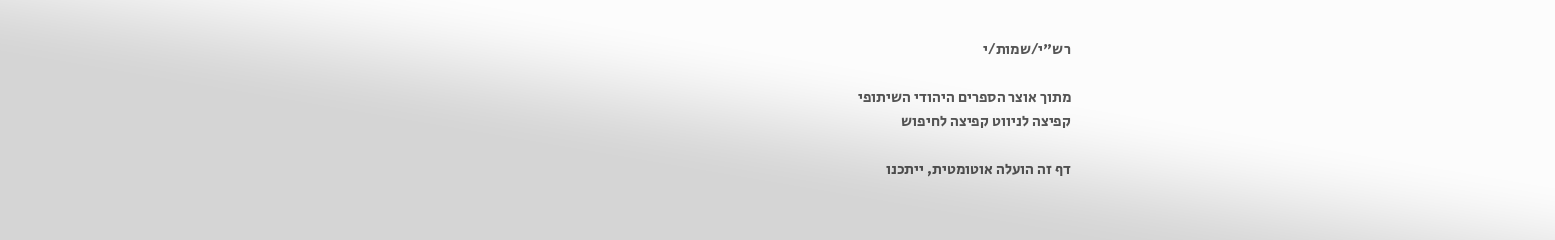רש"י/שמות/י

מתוך אוצר הספרים היהודי השיתופי
קפיצה לניווט קפיצה לחיפוש

דף זה הועלה אוטומטית, ייתכנו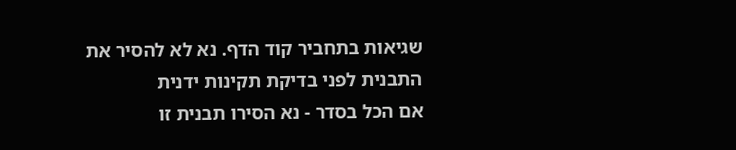שגיאות בתחביר קוד הדף. נא לא להסיר את התבנית לפני בדיקת תקינות ידנית
אם הכל בסדר - נא הסירו תבנית זו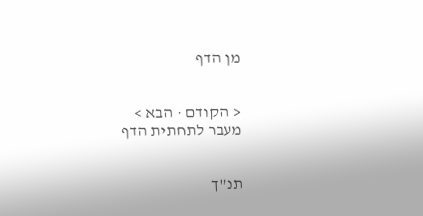מן הדף


< הקודם · הבא >
מעבר לתחתית הדף


תנ"ך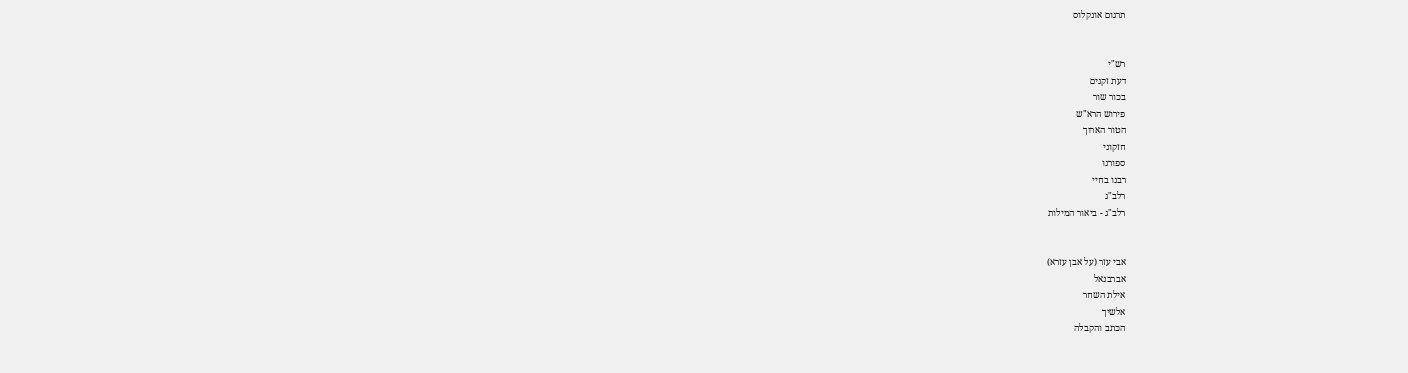תרגום אונקלוס


רש"י
דעת זקנים
בכור שור
פירוש הרא"ש
הטור הארוך
חזקוני
ספורנו
רבנו בחיי
רלב"ג
רלב"ג - ביאור המילות


אבי עזר (על אבן עזרא)
אברבנאל
אילת השחר
אלשיך
הכתב והקבלה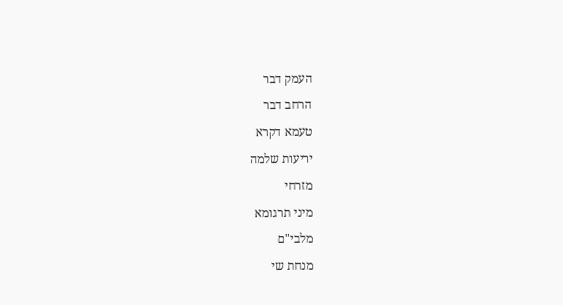העמק דבר
הרחב דבר
טעמא דקרא
יריעות שלמה
מזרחי
מיני תרגומא
מלבי"ם
מנחת שי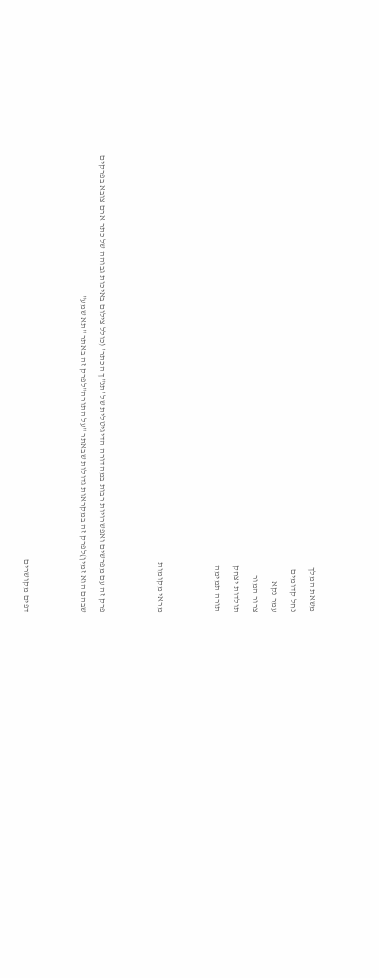משאת המלך
נחל קדומים
עמר נקא
צרור המור
תולדות יצחק
תורה תמימה


מראי מקומות


פרק זה עם מפרשים ואפשרויות רבות במהדורה הדיגיטלית של 'תנ"ך הכתר' (כולל צילום באיכות גבוהה של כתר ארם צובא בפרקים שבהם הוא זמין)לפרק זה במקראות גדולות שבאתר "על התורה"לפרק זה באתר "תא שמע"


דפים מקושרים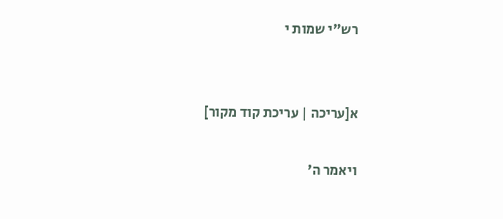רש"י שמות י


א[עריכה | עריכת קוד מקור]

ויאמר ה'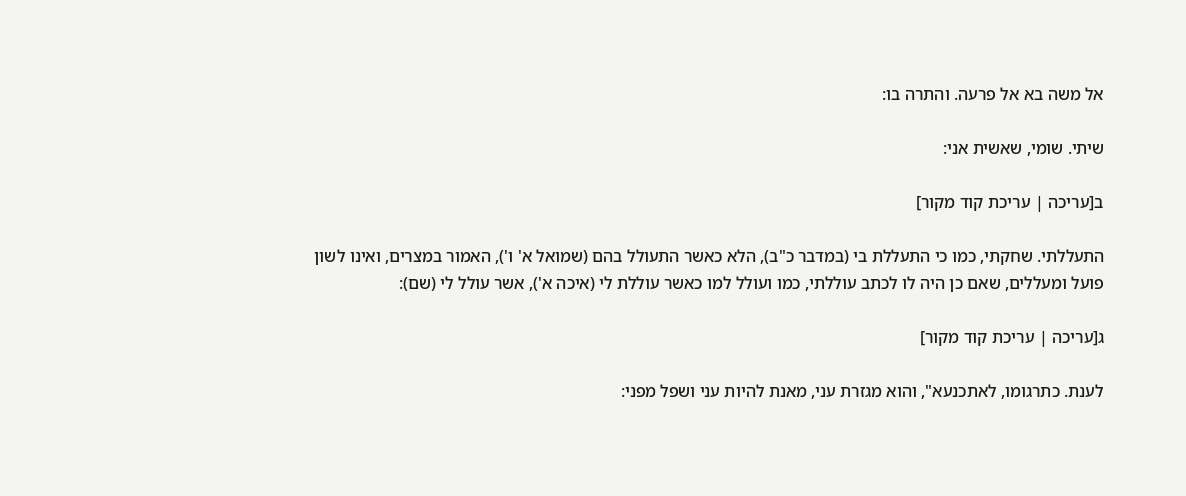אל משה בא אל פרעה. והתרה בו:

שיתי. שומי, שאשית אני:

ב[עריכה | עריכת קוד מקור]

התעללתי. שחקתי, כמו כי התעללת בי (במדבר כ"ב), הלא כאשר התעולל בהם (שמואל א' ו'), האמור במצרים, ואינו לשון פועל ומעללים, שאם כן היה לו לכתב עוללתי, כמו ועולל למו כאשר עוללת לי (איכה א'), אשר עולל לי (שם):

ג[עריכה | עריכת קוד מקור]

לענת. כתרגומו, לאתכנעא", והוא מגזרת עני, מאנת להיות עני ושפל מפני: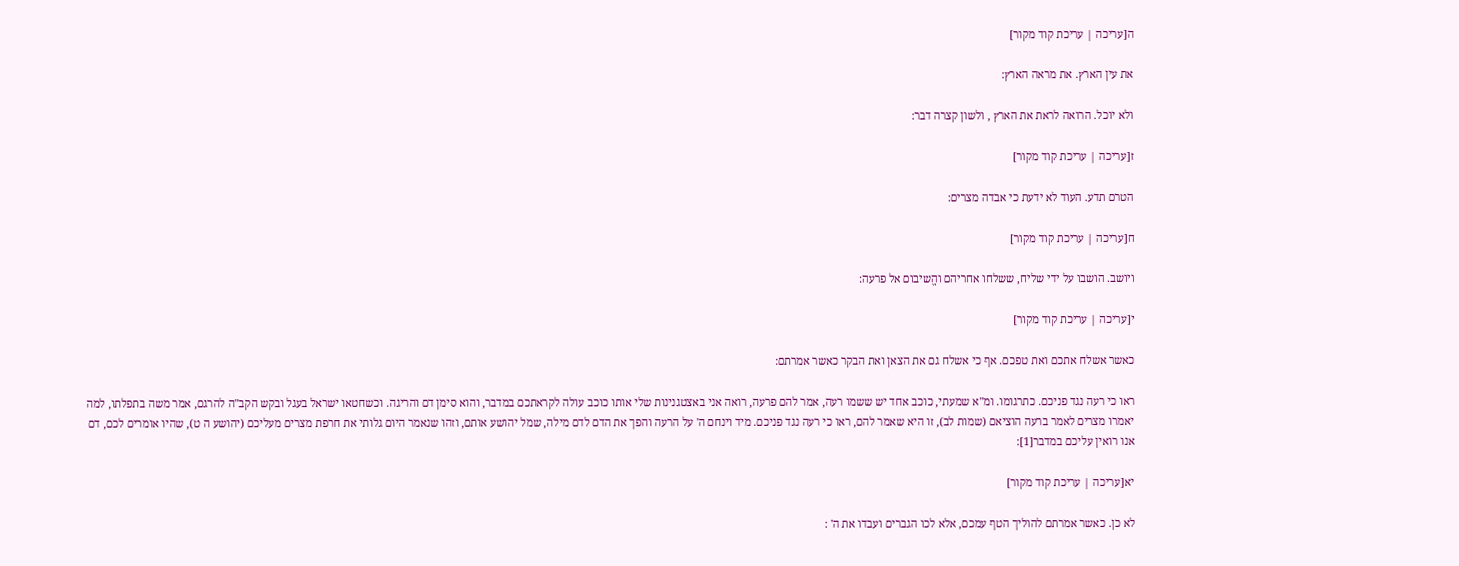ה[עריכה | עריכת קוד מקור]

את עין הארץ. את מראה הארץ:

ולא יוכל. הרואה לראת את הארץ , ולשון קצרה דבר:

ז[עריכה | עריכת קוד מקור]

הטרם תדע. העוד לא ידעת כי אבדה מצרים:

ח[עריכה | עריכת קוד מקור]

ויושב. הושבו על ידי שליח, ששלחו אחריהם והֱשיבום אל פרעה:

י[עריכה | עריכת קוד מקור]

כאשר אשלח אתכם ואת טפכם. אף כי אשלח גם את הצאן ואת הבקר כאשר אמרתם:

ראו כי רעה נגד פניכם. כתרגומו. ומ"א שמעתי, כוכב אחד יש ששמו רעה, אמר להם פרעה, רואה אני באצטגנינות שלי אותו כוכב עולה לקראתכם במדבר, והוא סימן דם והריגה. וכשחטאו ישראל בעגל ובקש הקב"ה להרגם, אמר משה בתפלתו, למה יאמרו מצרים לאמר ברעה הוציאם (שמות לב), זו היא שאמר להם, ראו כי רעה נגד פניכם. מיד וינחם ה' על הרעה והפך את הדם לדם מילה, שמל יהושע אותם, וזהו שנאמר היום גלותי את חרפת מצרים מעליכם (יהושע ה ט), שהיו אומרים לכם, דם אנו רואין עליכם במדבר[1]:

יא[עריכה | עריכת קוד מקור]

לא כן. כאשר אמרתם להוליך הטף עמכם, אלא לכו הגברים ועבדו את ה' :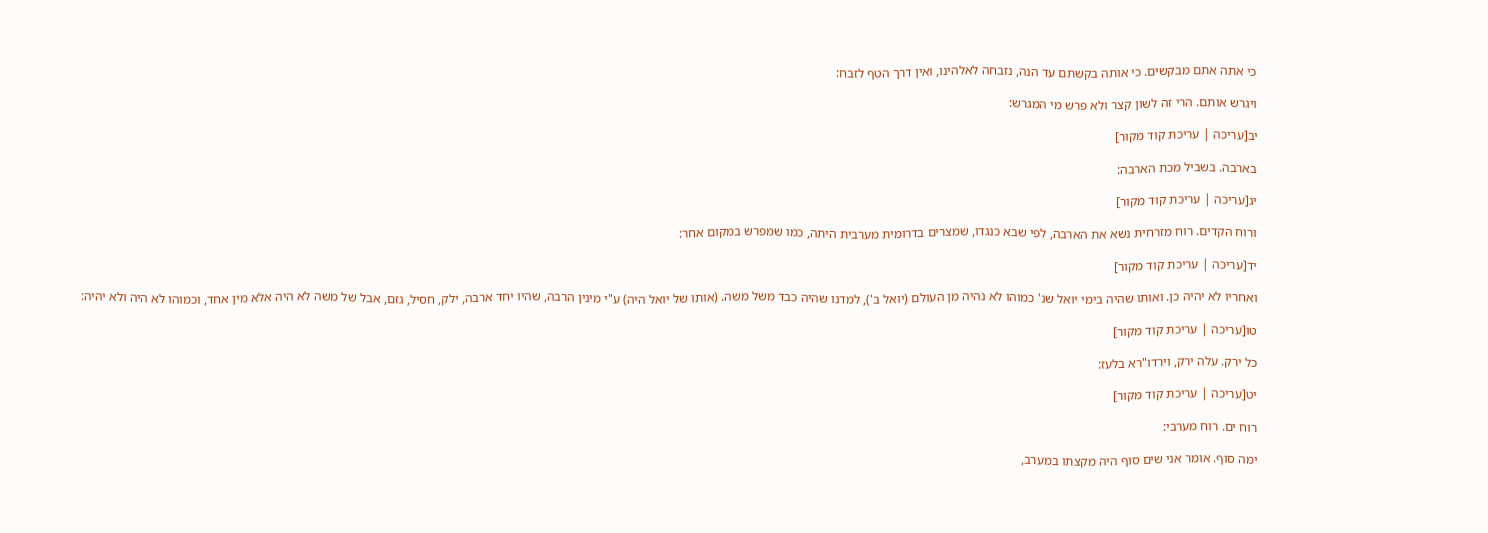כי אתה אתם מבקשים. כי אותה בקשתם עד הנה, נזבחה לאלהינו, ואין דרך הטף לזבח:

ויגרש אותם. הרי זה לשון קצר ולא פרש מי המגרש:

יב[עריכה | עריכת קוד מקור]

בארבה. בשביל מכת הארבה:

יג[עריכה | עריכת קוד מקור]

ורוח הקדים. רוח מזרחית נשא את הארבה, לפי שבא כנגדו, שמצרים בדרומית מערבית היתה, כמו שמפרש במקום אחר:

יד[עריכה | עריכת קוד מקור]

ואחריו לא יהיה כן. ואותו שהיה בימי יואל שנ' כמוהו לא נהיה מן העולם (יואל ב'), למדנו שהיה כבד משל משה. (אותו של יואל היה) ע"י מינין הרבה, שהיו יחד ארבה, ילק, חסיל, גזם, אבל של משה לא היה אלא מין אחד, וכמוהו לא היה ולא יהיה:

טו[עריכה | עריכת קוד מקור]

כל ירק. עלה ירק, וירדו"רא בלעז:

יט[עריכה | עריכת קוד מקור]

רוח ים. רוח מערבי:

ימה סוף. אומר אני שים סוף היה מקצתו במערב,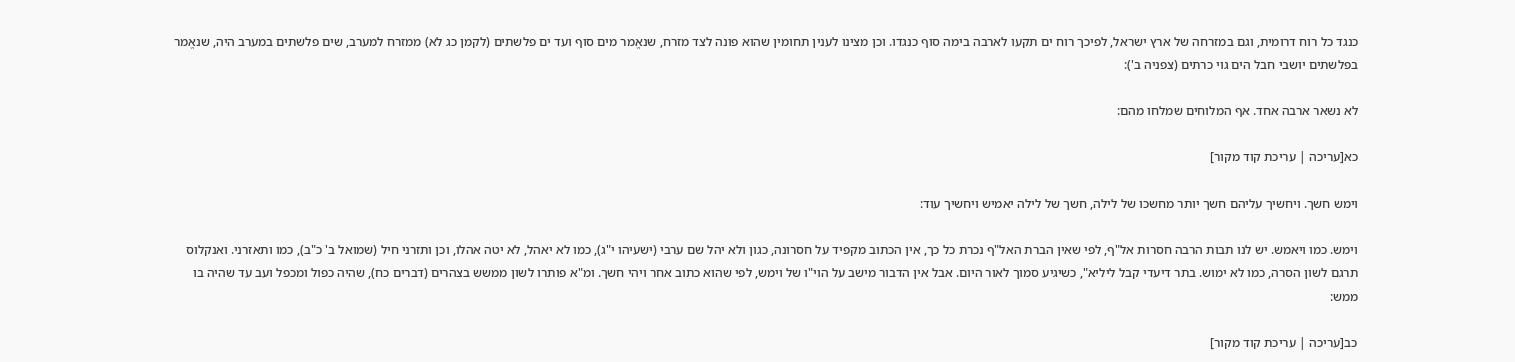כנגד כל רוח דרומית, וגם במזרחה של ארץ ישראל, לפיכך רוח ים תקעו לארבה בימה סוף כנגדו. וכן מצינו לענין תחומין שהוא פונה לצד מזרח, שנאֱמר מים סוף ועד ים פלשתים (לקמן כג לא) ממזרח למערב, שים פלשתים במערב היה, שנאֱמר בפלשתים יושבי חבל הים גוי כרתים (צפניה ב'):

לא נשאר ארבה אחד. אף המלוחים שמלחו מהם:

כא[עריכה | עריכת קוד מקור]

וימש חשך. ויחשיך עליהם חשך יותר מחשכו של לילה, חשך של לילה יאמיש ויחשיך עוד:

וימש. כמו ויאמש. יש לנו תבות הרבה חסרות אל"ף, לפי שאין הברת האל"ף נכרת כל כך, אין הכתוב מקפיד על חסרונה, כגון ולא יהל שם ערבי (ישעיהו י"ג), כמו לא יאהל, לא יטה אהלו, וכן ותזרני חיל (שמואל ב' כ"ב), כמו ותאזרני. ואנקלוס תרגם לשון הסרה, כמו לא ימוש. בתר דיעדי קבל ליליא", כשיגיע סמוך לאור היום. אבל אין הדבור מישב על הוי"ו של וימש, לפי שהוא כתוב אחר ויהי חשך. ומ"א פותרו לשון ממשש בצהרים (דברים כח), שהיה כפול ומכפל ועב עד שהיה בו ממש:

כב[עריכה | עריכת קוד מקור]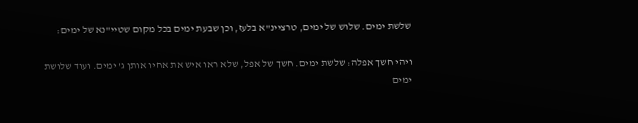שלשת ימים. שלוש של ימים, טרציינ"א בלעז, וכן שבעת ימים בכל מקום שטיי"נא של ימים:

ויהי חשך אפלה: שלשת ימים. חשך של אפל, שלא ראו איש את אחיו אותן ג' ימים. ועוד שלושת ימים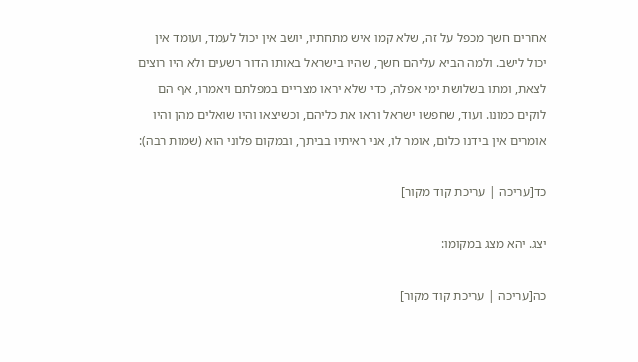אחרים חשך מכפל על זה, שלא קמו איש מתחתיו, יושב אין יכול לעמד, ועומד אין יכול לישב. ולמה הביא עליהם חשך, שהיו בישראל באותו הדור רשעים ולא היו רוצים לצאת, ומתו בשלושת ימי אפלה, כדי שלא יראו מצריים במפלתם ויאמרו, אף הם לוקים כמונו. ועוד, שחפשו ישראל וראו את כליהם, וכשיצאו והיו שואלים מהן והיו אומרים אין בידנו כלום, אומר לו, אני ראיתיו בביתך, ובמקום פלוני הוא (שמות רבה):

כד[עריכה | עריכת קוד מקור]

יצג. יהא מצג במקומו:

כה[עריכה | עריכת קוד מקור]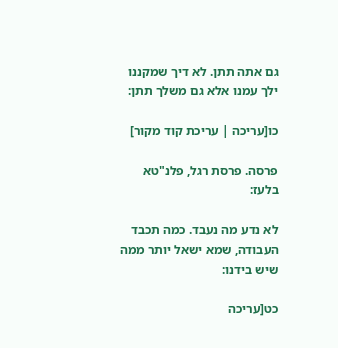גם אתה תתן. לא דיך שמקננו ילך עמנו אלא גם משלך תתן:

כו[עריכה | עריכת קוד מקור]

פרסה. פרסת רגל, פלנ"טא בלעז:

לא נדע מה נעבד. כמה תכבד העבודה, שמא ישאל יותר ממה שיש בידנו:

כט[עריכה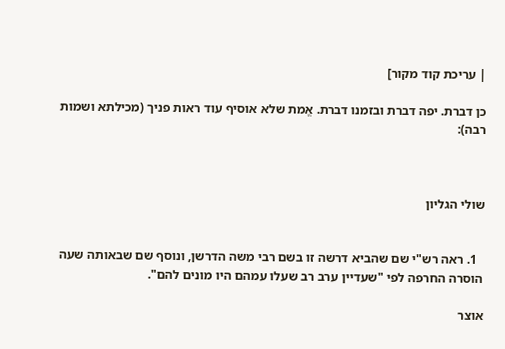| עריכת קוד מקור]

כן דברת. יפה דברת ובזמנו דברת. אֱמת שלא אוסיף עוד ראות פניך (מכילתא ושמות רבה):



שולי הגליון


  1. ראה רש"י שם שהביא דרשה זו בשם רבי משה הדרשן, ונוסף שם שבאותה שעה הוסרה החרפה לפי "שעדיין ערב רב שעלו עמהם היו מונים להם".

אוצר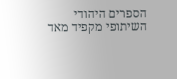הספרים היהודי השיתופי מקפיד מאד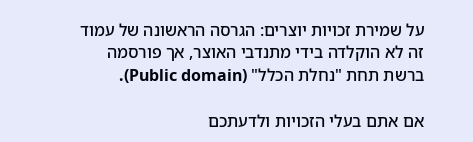על שמירת זכויות יוצרים: הגרסה הראשונה של עמוד זה לא הוקלדה בידי מתנדבי האוצר, אך פורסמה ברשת תחת "נחלת הכלל" (Public domain).

אם אתם בעלי הזכויות ולדעתכם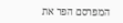המפרסם הפר את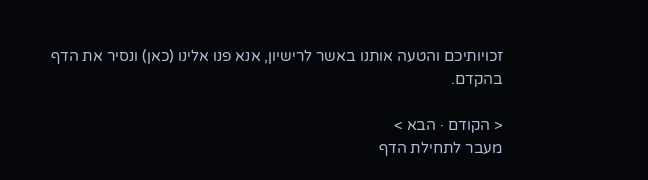זכויותיכם והטעה אותנו באשר לרישיון, אנא פנו אלינו (כאן) ונסיר את הדף בהקדם.

< הקודם · הבא >
מעבר לתחילת הדף